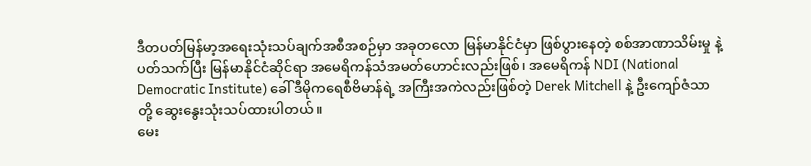ဒီတပတ်မြန်မာ့အရေးသုံးသပ်ချက်အစီအစဉ်မှာ အခုတလော မြန်မာနိုင်ငံမှာ ဖြစ်ပွားနေတဲ့ စစ်အာဏာသိမ်းမှု နဲ့ ပတ်သက်ပြီး မြန်မာနိုင်ငံဆိုင်ရာ အမေရိကန်သံအမတ်ဟောင်းလည်းဖြစ်၊ အမေရိကန် NDI (National Democratic Institute) ခေါ် ဒီမိုကရေစီဗိမာန်ရဲ့ အကြီးအကဲလည်းဖြစ်တဲ့ Derek Mitchell နဲ့ ဦးကျော်ဇံသာတို့ ဆွေးနွေးသုံးသပ်ထားပါတယ်။
မေး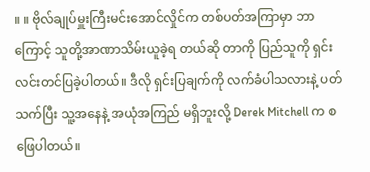။ ။ ဗိုလ်ချုပ်မှူးကြီးမင်းအောင်လှိုင်က တစ်ပတ်အကြာမှာ ဘာကြောင့် သူတို့အာဏာသိမ်းယူခဲ့ရ တယ်ဆို တာကို ပြည်သူကို ရှင်းလင်းတင်ပြခဲ့ပါတယ်။ ဒီလို ရှင်းပြချက်ကို လက်ခံပါသလားနဲ့ ပတ်သက်ပြီး သူ့အနေနဲ့ အယုံအကြည် မရှိဘူးလို့ Derek Mitchell က စဖြေပါတယ်။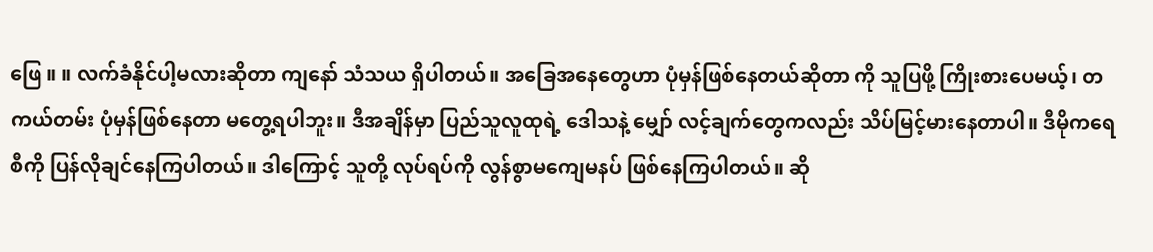ဖြေ ။ ။ လက်ခံနိုင်ပါ့မလားဆိုတာ ကျနော် သံသယ ရှိပါတယ်။ အခြေအနေတွေဟာ ပုံမှန်ဖြစ်နေတယ်ဆိုတာ ကို သူပြဖို့ ကြိုးစားပေမယ့်၊ တကယ်တမ်း ပုံမှန်ဖြစ်နေတာ မတွေ့ရပါဘူး။ ဒီအချိန်မှာ ပြည်သူလူထုရဲ့ ဒေါသနဲ့ မျှော် လင့်ချက်တွေကလည်း သိပ်မြင့်မားနေတာပါ။ ဒီမိုကရေစီကို ပြန်လိုချင်နေကြပါတယ်။ ဒါကြောင့် သူတို့ လုပ်ရပ်ကို လွန်စွာမကျေမနပ် ဖြစ်နေကြပါတယ်။ ဆို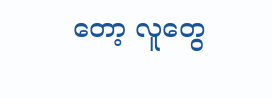တော့ လူတွေ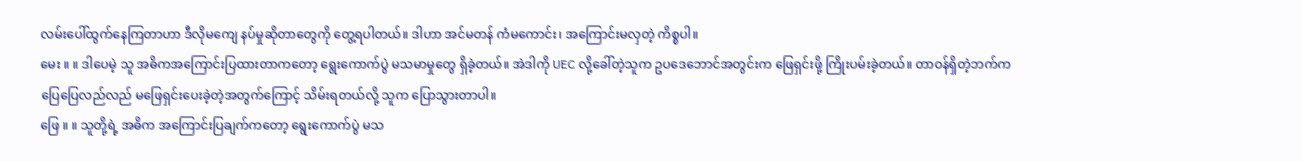လမ်းပေါ်ထွက်နေကြတာဟာ ဒီလိုမကျေ နပ်မှုဆိုတာတွေကို တွေ့ရပါတယ်။ ဒါဟာ အင်မတန် ကံမကောင်း၊ အကြောင်းမလှတဲ့ ကိစ္စပါ။
မေး ။ ။ ဒါပေမဲ့ သူ အဓိကအကြောင်းပြထားတာကတော့ ရွေးကောက်ပွဲ မသမာမှုတွေ ရှိခဲ့တယ်။ အဲဒါကို UEC လို့ခေါ်တဲ့သူက ဥပဒေဘောင်အတွင်းက ဖြေရှင်းဖို့ ကြိုးပမ်းခဲ့တယ်။ တာဝန်ရှိတဲ့ဘက်က ပြေပြေလည်လည် မဖြေရှင်းပေးခဲ့တဲ့အတွက်ကြောင့် သိမ်းရတယ်လို့ သူက ပြောသွားတာပါ။
ဖြေ ။ ။ သူတို့ရဲ့ အဓိက အကြောင်းပြချက်ကတော့ ရွေးကောက်ပွဲ မသ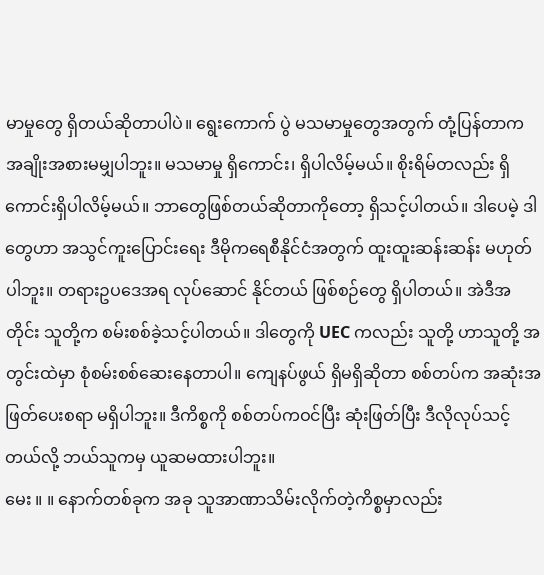မာမှုတွေ ရှိတယ်ဆိုတာပါပဲ။ ရွေးကောက် ပွဲ မသမာမှုတွေအတွက် တုံ့ပြန်တာက အချိုးအစားမမျှပါဘူး။ မသမာမှု ရှိကောင်း၊ ရှိပါလိမ့်မယ်။ စိုးရိမ်တလည်း ရှိကောင်းရှိပါလိမ့်မယ်။ ဘာတွေဖြစ်တယ်ဆိုတာကိုတော့ ရှိသင့်ပါတယ်။ ဒါပေမဲ့ ဒါတွေဟာ အသွင်ကူးပြောင်းရေး ဒီမိုကရေစီနိုင်ငံအတွက် ထူးထူးဆန်းဆန်း မဟုတ်ပါဘူး။ တရားဥပဒေအရ လုပ်ဆောင် နိုင်တယ် ဖြစ်စဉ်တွေ ရှိပါတယ်။ အဲဒီအတိုင်း သူတို့က စမ်းစစ်ခဲ့သင့်ပါတယ်။ ဒါတွေကို UEC ကလည်း သူတို့ ဟာသူတို့ အတွင်းထဲမှာ စုံစမ်းစစ်ဆေးနေတာပါ။ ကျေနပ်ဖွယ် ရှိမရှိဆိုတာ စစ်တပ်က အဆုံးအဖြတ်ပေးစရာ မရှိပါဘူး။ ဒီကိစ္စကို စစ်တပ်ကဝင်ပြီး ဆုံးဖြတ်ပြီး ဒီလိုလုပ်သင့်တယ်လို့ ဘယ်သူကမှ ယူဆမထားပါဘူး။
မေး ။ ။ နောက်တစ်ခုက အခု သူအာဏာသိမ်းလိုက်တဲ့ကိစ္စမှာလည်း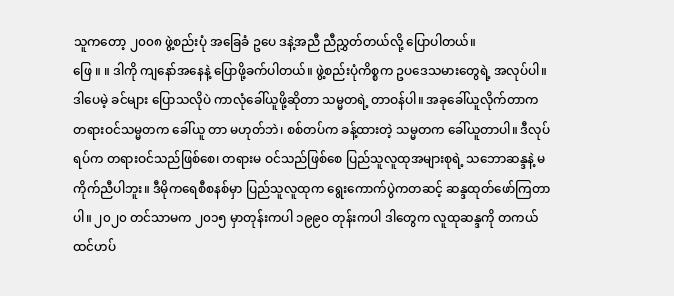သူကတော့ ၂၀၀၈ ဖွဲ့စည်းပုံ အခြေခံ ဥပေ ဒနဲ့အညီ ညီညွှတ်တယ်လို့ ပြောပါတယ်။
ဖြေ ။ ။ ဒါကို ကျနော်အနေနဲ့ ပြောဖို့ခက်ပါတယ်။ ဖွဲ့စည်းပုံကိစ္စက ဥပဒေသမားတွေရဲ့ အလုပ်ပါ။ ဒါပေမဲ့ ခင်များ ပြောသလိုပဲ ကာလုံခေါ်ယူဖို့ဆိုတာ သမ္မတရဲ့ တာဝန်ပါ။ အခုခေါ်ယူလိုက်တာက တရားဝင်သမ္မတက ခေါ်ယူ တာ မဟုတ်ဘဲ၊ စစ်တပ်က ခန့်ထားတဲ့ သမ္မတက ခေါ်ယူတာပါ။ ဒီလုပ်ရပ်က တရားဝင်သည်ဖြစ်စေ၊ တရားမ ဝင်သည်ဖြစ်စေ ပြည်သူလူထုအများစုရဲ့ သဘောဆန္ဒနဲ့ မကိုက်ညီပါဘူး။ ဒီမိုကရေစီစနစ်မှာ ပြည်သူလူထုက ရွေးကောက်ပွဲကတဆင့် ဆန္ဒထုတ်ဖော်ကြတာပါ။ ၂၀၂၀ တင်သာမက ၂၀၁၅ မှာတုန်းကပါ ၁၉၉၀ တုန်းကပါ ဒါတွေက လူထုဆန္ဒကို တကယ်ထင်ဟပ်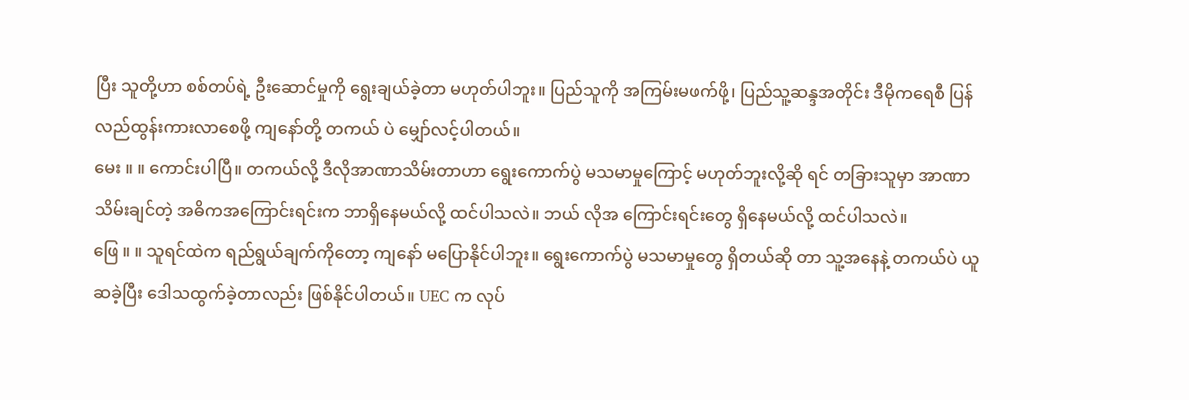ပြီး သူတို့ဟာ စစ်တပ်ရဲ့ ဦးဆောင်မှုကို ရွေးချယ်ခဲ့တာ မဟုတ်ပါဘူး။ ပြည်သူကို အကြမ်းမဖက်ဖို့၊ ပြည်သူ့ဆန္ဒအတိုင်း ဒီမိုကရေစီ ပြန်လည်ထွန်းကားလာစေဖို့ ကျနော်တို့ တကယ် ပဲ မျှော်လင့်ပါတယ်။
မေး ။ ။ ကောင်းပါပြီ။ တကယ်လို့ ဒီလိုအာဏာသိမ်းတာဟာ ရွေးကောက်ပွဲ မသမာမှုကြောင့် မဟုတ်ဘူးလို့ဆို ရင် တခြားသူမှာ အာဏာသိမ်းချင်တဲ့ အဓိကအကြောင်းရင်းက ဘာရှိနေမယ်လို့ ထင်ပါသလဲ။ ဘယ် လိုအ ကြောင်းရင်းတွေ ရှိနေမယ်လို့ ထင်ပါသလဲ။
ဖြေ ။ ။ သူရင်ထဲက ရည်ရွယ်ချက်ကိုတော့ ကျနော် မပြောနိုင်ပါဘူး။ ရွေးကောက်ပွဲ မသမာမှုတွေ ရှိတယ်ဆို တာ သူ့အနေနဲ့ တကယ်ပဲ ယူဆခဲ့ပြီး ဒေါသထွက်ခဲ့တာလည်း ဖြစ်နိုင်ပါတယ်။ UEC က လုပ်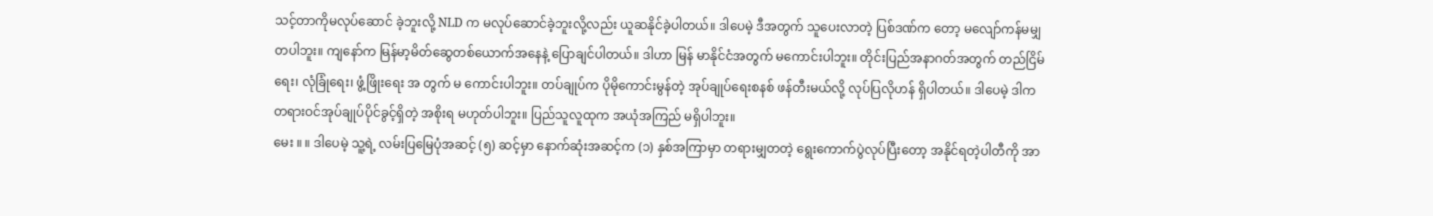သင့်တာကိုမလုပ်ဆောင် ခဲ့ဘူးလို့ NLD က မလုပ်ဆောင်ခဲ့ဘူးလို့လည်း ယူဆနိုင်ခဲ့ပါတယ်။ ဒါပေမဲ့ ဒီအတွက် သူပေးလာတဲ့ ပြစ်ဒဏ်က တော့ မလျော်ကန်မမျှတပါဘူး။ ကျနော်က မြန်မာ့မိတ်ဆွေတစ်ယောက်အနေနဲ့ ပြောချင်ပါတယ်။ ဒါဟာ မြန် မာနိုင်ငံအတွက် မကောင်းပါဘူး။ တိုင်းပြည်အနာဂတ်အတွက် တည်ငြိမ်ရေး၊ လုံခြုံရေး၊ ဖွံ့ဖြိုးရေး အ တွက် မ ကောင်းပါဘူး။ တပ်ချုပ်က ပိုမိုကောင်းမွန်တဲ့ အုပ်ချုပ်ရေးစနစ် ဖန်တီးမယ်လို့ လုပ်ပြလိုဟန် ရှိပါတယ်။ ဒါပေမဲ့ ဒါက တရားဝင်အုပ်ချုပ်ပိုင်ခွင့်ရှိတဲ့ အစိုးရ မဟုတ်ပါဘူး။ ပြည်သူလူထုက အယုံအကြည် မရှိပါဘူး။
မေး ။ ။ ဒါပေမဲ့ သူ့ရဲ့ လမ်းပြမြေပုံအဆင့် (၅) ဆင့်မှာ နောက်ဆုံးအဆင့်က (၁) နှစ်အကြာမှာ တရားမျှတတဲ့ ရွေးကောက်ပွဲလုပ်ပြီးတော့ အနိုင်ရတဲ့ပါတီကို အာ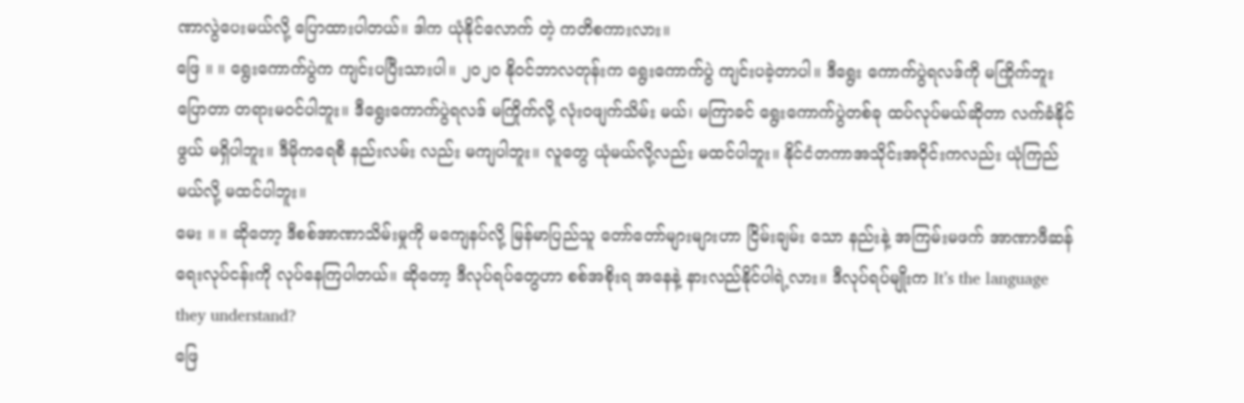ဏာလွဲပေးမယ်လို့ ပြောထားပါတယ်။ ဒါက ယုံနိုင်လောက် တဲ့ ကတိစကားလား။
ဖြေ ။ ။ ရွေးကောက်ပွဲက ကျင်းပပြီးသားပါ။ ၂၀၂၀ နိုဝင်ဘာလတုန်းက ရွေးကောက်ပွဲ ကျင်းပခဲ့တာပါ။ ဒီရွေး ကောက်ပွဲရလဒ်ကို မကြိုက်ဘူးပြောတာ တရားမဝင်ပါဘူး။ ဒီရွေးကောက်ပွဲရလဒ် မကြိုက်လို့ လုံးဝဖျက်သိမ်း မယ်၊ မကြာခင် ရွေးကောက်ပွဲတစ်ခု ထပ်လုပ်မယ်ဆိုတာ လက်ခံနိုင်ဖွယ် မရှိပါဘူး။ ဒီမိုကရေစီ နည်းလမ်း လည်း မကျပါဘူး။ လူတွေ ယုံမယ်လို့လည်း မထင်ပါဘူး။ နိုင်ငံတကာအသိုင်းအဝိုင်းကလည်း ယုံကြည်မယ်လို့ မထင်ပါဘူး။
မေး ။ ။ ဆိုတော့ ဒီစစ်အာဏာသိမ်းမှုကို မကျေနပ်လို့ မြန်မာပြည်သူ တော်တော်များများဟာ ငြိမ်းချမ်း သော နည်းနဲ့ အကြမ်းမဖက် အာဏာဖီဆန်ရေးလုပ်ငန်းကို လုပ်နေကြပါတယ်။ ဆိုတော့ ဒီလုပ်ရပ်တွေဟာ စစ်အစိုးရ အနေနဲ့ နားလည်နိုင်ပါရဲ့လား။ ဒီလုပ်ရပ်မျိုးက It’s the language they understand?
ဖြေ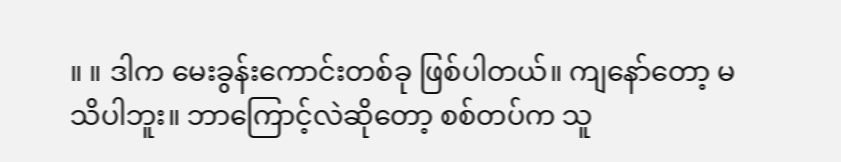။ ။ ဒါက မေးခွန်းကောင်းတစ်ခု ဖြစ်ပါတယ်။ ကျနော်တော့ မသိပါဘူး။ ဘာကြောင့်လဲဆိုတော့ စစ်တပ်က သူ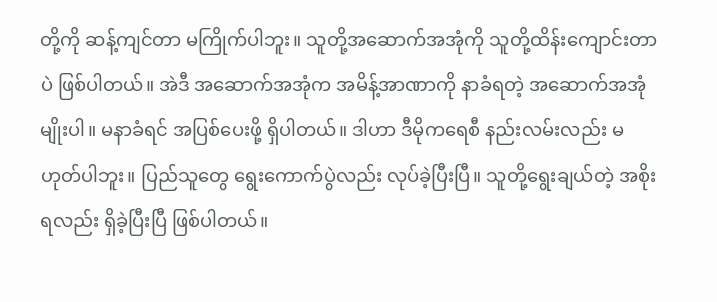တို့ကို ဆန့်ကျင်တာ မကြိုက်ပါဘူး။ သူတို့အဆောက်အအုံကို သူတို့ထိန်းကျောင်းတာပဲ ဖြစ်ပါတယ်။ အဲဒီ အဆောက်အအုံက အမိန့်အာဏာကို နာခံရတဲ့ အဆောက်အအုံမျိုးပါ။ မနာခံရင် အပြစ်ပေးဖို့ ရှိပါတယ်။ ဒါဟာ ဒီမိုကရေစီ နည်းလမ်းလည်း မဟုတ်ပါဘူး။ ပြည်သူတွေ ရွေးကောက်ပွဲလည်း လုပ်ခဲ့ပြီးပြီ။ သူတို့ရွေးချယ်တဲ့ အစိုးရလည်း ရှိခဲ့ပြီးပြီ ဖြစ်ပါတယ်။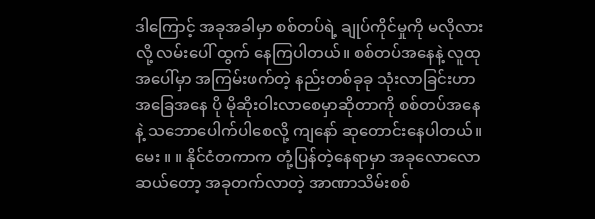ဒါကြောင့် အခုအခါမှာ စစ်တပ်ရဲ့ ချုပ်ကိုင်မှုကို မလိုလားလို့ လမ်းပေါ် ထွက် နေကြပါတယ်။ စစ်တပ်အနေနဲ့ လူထုအပေါ်မှာ အကြမ်းဖက်တဲ့ နည်းတစ်ခုခု သုံးလာခြင်းဟာ အခြေအနေ ပို မိုဆိုးဝါးလာစေမှာဆိုတာကို စစ်တပ်အနေနဲ့ သဘောပေါက်ပါစေလို့ ကျနော် ဆုတောင်းနေပါတယ်။
မေး ။ ။ နိုင်ငံတကာက တုံ့ပြန်တဲ့နေရာမှာ အခုလောလောဆယ်တော့ အခုတက်လာတဲ့ အာဏာသိမ်းစစ်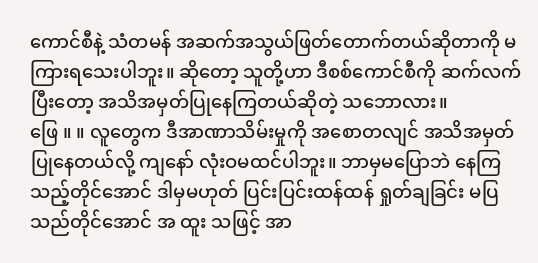ကောင်စီနဲ့ သံတမန် အဆက်အသွယ်ဖြတ်တောက်တယ်ဆိုတာကို မကြားရသေးပါဘူး။ ဆိုတော့ သူတို့ဟာ ဒီစစ်ကောင်စီကို ဆက်လက်ပြီးတော့ အသိအမှတ်ပြုနေကြတယ်ဆိုတဲ့ သဘောလား။
ဖြေ ။ ။ လူတွေက ဒီအာဏာသိမ်းမှုကို အစောတလျင် အသိအမှတ်ပြုနေတယ်လို့ ကျနော် လုံးဝမထင်ပါဘူး။ ဘာမှမပြောဘဲ နေကြသည့်တိုင်အောင် ဒါမှမဟုတ် ပြင်းပြင်းထန်ထန် ရှုတ်ချခြင်း မပြသည်တိုင်အောင် အ ထူး သဖြင့် အာ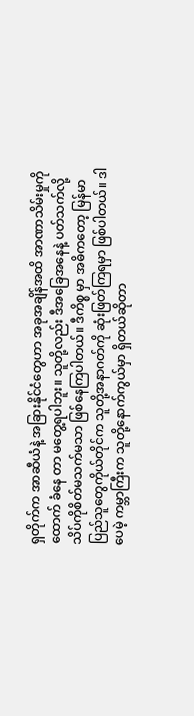ရှတိုက်က အာဆီယံနဲ့ အခြားနိုင်ငံတွေဟာ အခုအချိန်အထိ အာဏာသိမ်းမှုကို ထောက် ခံနေ တာ မတွေ့ရပါဘူး။ သူတို့လည်း ဒီအခြေအနေနဲ့ ပတ်သက်လို့ သိပ်ကိုစိတ်မသက်မသာ ဖြစ်နေကြပါတယ်။ ဒီကိစ္စ မှာ အဓိကတော့ မြန်မာပြည်သူတွေကိုယ်တိုင်က သူတို့အနာဂတ်ကို ဆုံးဖြတ်ကြရမှာ ဖြစ်ပါတယ်။ ဒါပေမဲ့ ကမ္ဘာကြီးက သူတို့နောက်ကွယ်မှာ ရှိတယ်ဆိုတာ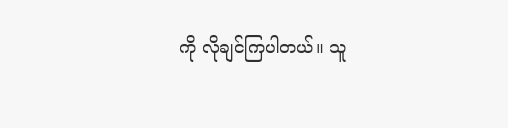ကို လိုချင်ကြပါတယ်။ သူ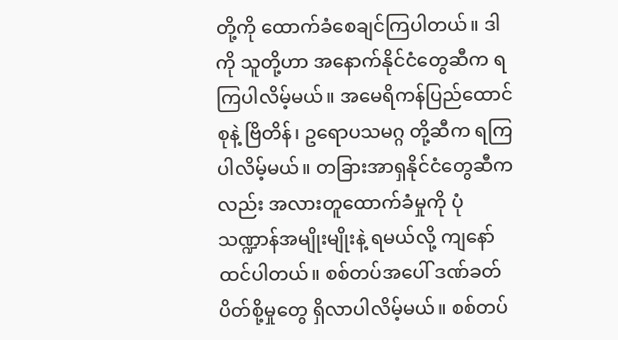တို့ကို ထောက်ခံစေချင်ကြပါတယ်။ ဒါကို သူတို့ဟာ အနောက်နိုင်ငံတွေဆီက ရကြပါလိမ့်မယ်။ အမေရိကန်ပြည်ထောင်စုနဲ့ ဗြိတိန်၊ ဥရောပသမဂ္ဂ တို့ဆီက ရကြပါလိမ့်မယ်။ တခြားအာရှနိုင်ငံတွေဆီကလည်း အလားတူထောက်ခံမှုကို ပုံသဏ္ဍာန်အမျိုးမျိုးနဲ့ ရမယ်လို့ ကျနော်ထင်ပါတယ်။ စစ်တပ်အပေါ် ဒဏ်ခတ်ပိတ်စို့မှုတွေ ရှိလာပါလိမ့်မယ်။ စစ်တပ်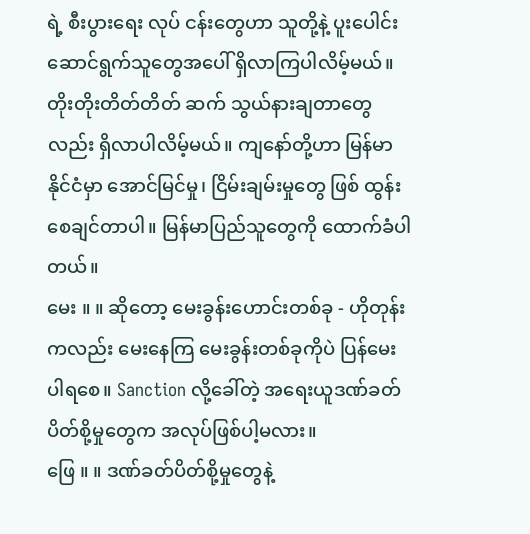ရဲ့ စီးပွားရေး လုပ် ငန်းတွေဟာ သူတို့နဲ့ ပူးပေါင်းဆောင်ရွက်သူတွေအပေါ် ရှိလာကြပါလိမ့်မယ်။ တိုးတိုးတိတ်တိတ် ဆက် သွယ်နားချတာတွေလည်း ရှိလာပါလိမ့်မယ်။ ကျနော်တို့ဟာ မြန်မာနိုင်ငံမှာ အောင်မြင်မှု၊ ငြိမ်းချမ်းမှုတွေ ဖြစ် ထွန်းစေချင်တာပါ။ မြန်မာပြည်သူတွေကို ထောက်ခံပါတယ်။
မေး ။ ။ ဆိုတော့ မေးခွန်းဟောင်းတစ်ခု - ဟိုတုန်းကလည်း မေးနေကြ မေးခွန်းတစ်ခုကိုပဲ ပြန်မေးပါရစေ။ Sanction လို့ခေါ်တဲ့ အရေးယူဒဏ်ခတ်ပိတ်စို့မှုတွေက အလုပ်ဖြစ်ပါ့မလား။
ဖြေ ။ ။ ဒဏ်ခတ်ပိတ်စို့မှုတွေနဲ့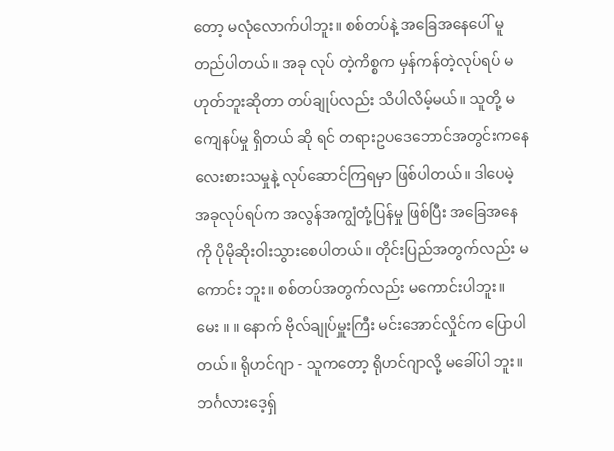တော့ မလုံလောက်ပါဘူး။ စစ်တပ်နဲ့ အခြေအနေပေါ် မူတည်ပါတယ်။ အခု လုပ် တဲ့ကိစ္စက မှန်ကန်တဲ့လုပ်ရပ် မဟုတ်ဘူးဆိုတာ တပ်ချုပ်လည်း သိပါလိမ့်မယ်။ သူတို့ မကျေနပ်မှု ရှိတယ် ဆို ရင် တရားဥပဒေဘောင်အတွင်းကနေ လေးစားသမှုနဲ့ လုပ်ဆောင်ကြရမှာ ဖြစ်ပါတယ်။ ဒါပေမဲ့ အခုလုပ်ရပ်က အလွန်အကျွံတုံ့ပြန်မှု ဖြစ်ပြီး အခြေအနေကို ပိုမိုဆိုးဝါးသွားစေပါတယ်။ တိုင်းပြည်အတွက်လည်း မကောင်း ဘူး။ စစ်တပ်အတွက်လည်း မကောင်းပါဘူး။
မေး ။ ။ နောက် ဗိုလ်ချုပ်မှူးကြီး မင်းအောင်လှိုင်က ပြောပါတယ်။ ရိုဟင်ဂျာ - သူကတော့ ရိုဟင်ဂျာလို့ မခေါ်ပါ ဘူး။ ဘင်္ဂလားဒေ့ရှ်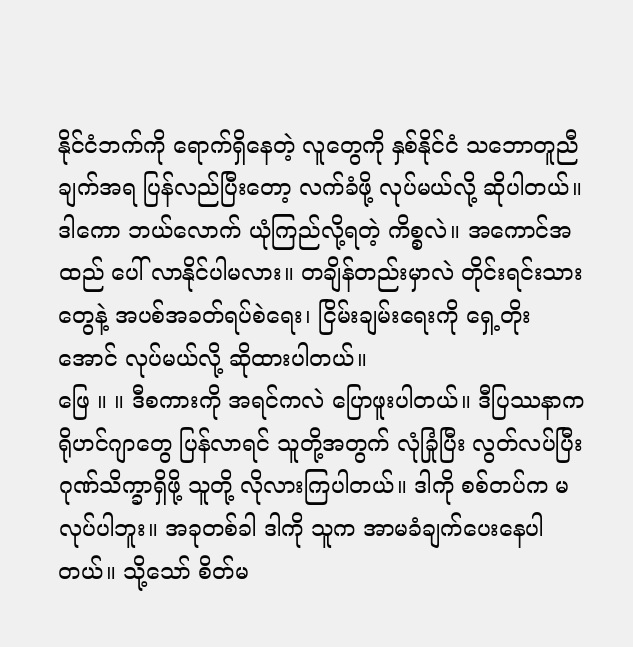နိုင်ငံဘက်ကို ရောက်ရှိနေတဲ့ လူတွေကို နှစ်နိုင်ငံ သဘောတူညီချက်အရ ပြန်လည်ပြီးတော့ လက်ခံဖို့ လုပ်မယ်လို့ ဆိုပါတယ်။ ဒါကော ဘယ်လောက် ယုံကြည်လို့ရတဲ့ ကိစ္စလဲ။ အကောင်အထည် ပေါ် လာနိုင်ပါမလား။ တချိန်တည်းမှာလဲ တိုင်းရင်းသားတွေနဲ့ အပစ်အခတ်ရပ်စဲရေး၊ ငြိမ်းချမ်းရေးကို ရှေ့တိုး အောင် လုပ်မယ်လို့ ဆိုထားပါတယ်။
ဖြေ ။ ။ ဒီစကားကို အရင်ကလဲ ပြောဖူးပါတယ်။ ဒီပြဿနာက ရိုဟင်ဂျာတွေ ပြန်လာရင် သူတို့အတွက် လုံခြုံပြီး လွတ်လပ်ပြီး ဂုဏ်သိက္ခာရှိဖို့ သူတို့ လိုလားကြပါတယ်။ ဒါကို စစ်တပ်က မလုပ်ပါဘူး။ အခုတစ်ခါ ဒါကို သူက အာမခံချက်ပေးနေပါတယ်။ သို့သော် စိတ်မ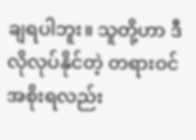ချရပါဘူး။ သူတို့ဟာ ဒီလိုလုပ်နိုင်တဲ့ တရားဝင်အစိုးရလည်း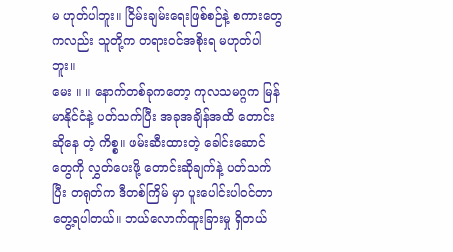မ ဟုတ်ပါဘူး။ ငြိမ်းချမ်းရေးဖြစ်စဉ်နဲ့ စကားတွေကလည်း သူတို့က တရားဝင်အစိုးရ မဟုတ်ပါဘူး။
မေး ။ ။ နောက်တစ်ခုကတော့ ကုလသမဂ္ဂက မြန်မာနိုင်ငံနဲ့ ပတ်သက်ပြီး အခုအချိန်အထိ တောင်းဆိုနေ တဲ့ ကိစ္စ။ ဖမ်းဆီးထားတဲ့ ခေါင်းဆောင်တွေကို လွှတ်ပေးဖို့ တောင်းဆိုချက်နဲ့ ပတ်သက်ပြီး တရုတ်က ဒီတစ်ကြိမ် မှာ ပူးပေါင်းပါဝင်တာ တွေ့ရပါတယ်။ ဘယ်လောက်ထူးခြားမှု ရှိတယ်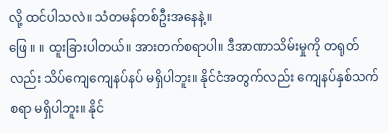လို့ ထင်ပါသလဲ။ သံတမန်တစ်ဦးအနေနဲ့။
ဖြေ ။ ။ ထူးခြားပါတယ်။ အားတက်စရာပါ။ ဒီအာဏာသိမ်းမှုကို တရုတ်လည်း သိပ်ကျေကျေနပ်နပ် မရှိပါဘူး။ နိုင်ငံအတွက်လည်း ကျေနပ်နှစ်သက်စရာ မရှိပါဘူး။ နိုင်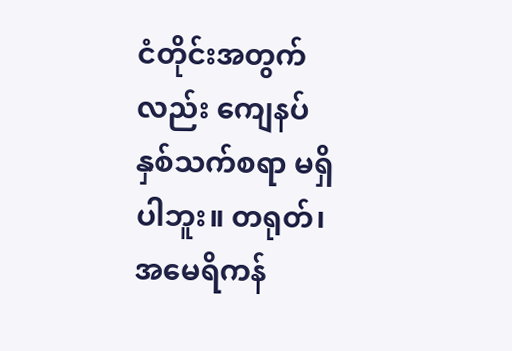ငံတိုင်းအတွက်လည်း ကျေနပ်နှစ်သက်စရာ မရှိပါဘူး။ တရုတ်၊ အမေရိကန်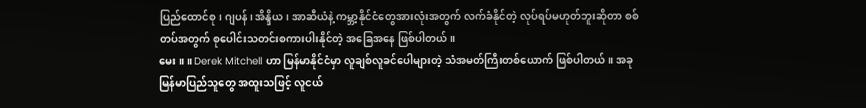ပြည်ထောင်စု၊ ဂျပန်၊ အိန္ဒိယ၊ အာဆီယံနဲ့ ကမ္ဘာ့နိုင်ငံတွေအားလုံးအတွက် လက်ခံနိုင်တဲ့ လုပ်ရပ်မဟုတ်ဘူးဆိုတာ စစ်တပ်အတွက် စုပေါင်းသတင်းစကားပါးနိုင်တဲ့ အခြေအနေ ဖြစ်ပါတယ်။
မေး ။ ။ Derek Mitchell ဟာ မြန်မာနိုင်ငံမှာ လူချစ်လူခင်ပေါများတဲ့ သံအမတ်ကြီးတစ်ယောက် ဖြစ်ပါတယ်။ အခုမြန်မာပြည်သူတွေ အထူးသဖြင့် လူငယ်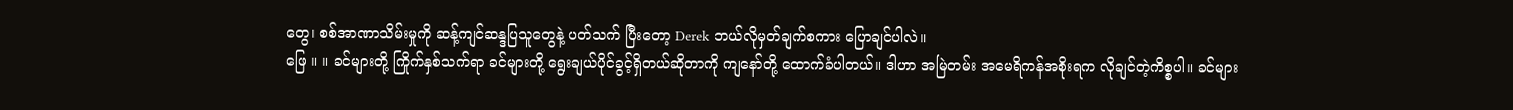တွေ၊ စစ်အာဏာသိမ်းမှုကို ဆန့်ကျင်ဆန္ဒပြသူတွေနဲ့ ပတ်သက် ပြီးတော့ Derek ဘယ်လိုမှတ်ချက်စကား ပြောချင်ပါလဲ။
ဖြေ ။ ။ ခင်များတို့ ကြိုက်နှစ်သက်ရာ ခင်များတို့ ရွေးချယ်ပိုင်ခွင့်ရှိတယ်ဆိုတာကို ကျနော်တို့ ထောက်ခံပါတယ်။ ဒါဟာ အမြဲတမ်း အမေရိကန်အစိုးရက လိုချင်တဲ့ကိစ္စပါ။ ခင်များ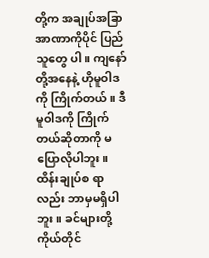တို့က အချုပ်အခြာအာဏာကိုပိုင် ပြည်သူတွေ ပါ။ ကျနော်တို့အနေနဲ့ ဟိုမူဝါဒကို ကြိုက်တယ်။ ဒီမူဝါဒကို ကြိုက်တယ်ဆိုတာကို မပြောလိုပါဘူး။ ထိန်းချုပ်စ ရာလည်း ဘာမှမရှိပါဘူး။ ခင်များတို့ကိုယ်တိုင်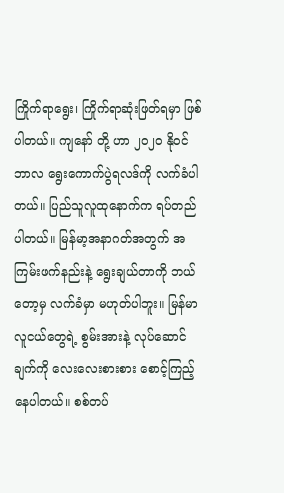ကြိုက်ရာရွေး၊ ကြိုက်ရာဆုံးဖြတ်ရမှာ ဖြစ်ပါတယ်။ ကျနော် တို့ ဟာ ၂၀၂၀ နိုဝင်ဘာလ ရွေးကောက်ပွဲရလဒ်ကို လက်ခံပါတယ်။ ပြည်သူလူထုနောက်က ရပ်တည်ပါတယ်။ မြန်မာ့အနာဂတ်အတွက် အကြမ်းဖက်နည်းနဲ့ ရွေးချယ်တာကို ဘယ်တော့မှ လက်ခံမှာ မဟုတ်ပါဘူး။ မြန်မာ လူငယ်တွေရဲ့ စွမ်းအားနဲ့ လုပ်ဆောင်ချက်ကို လေးလေးစားစား စောင့်ကြည့်နေပါတယ်။ စစ်တပ်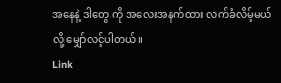အနေနဲ့ ဒါတွေ ကို အလေးအနက်ထား လက်ခံလိမ့်မယ်လို့ မျှော်လင့်ပါတယ်။
Link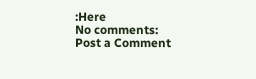:Here
No comments:
Post a Comment